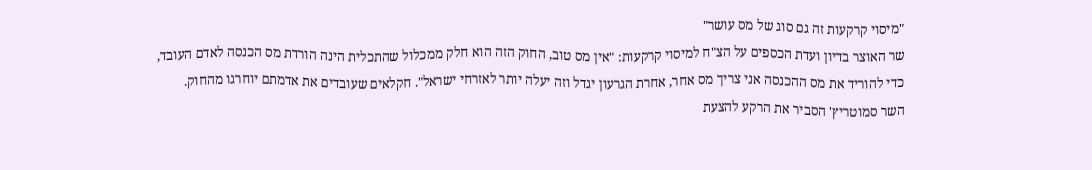"מיסוי קרקעות זה גם סוג של מס עושר"
שר האוצר בדיון ועדת הכספים על הצ"ח למיסוי קרקעות: "אין מס טוב, החוק הזה הוא חלק ממכלול שהתכלית הינה הורדת מס הכנסה לאדם העובד, כדי להוריד את מס ההכנסה אני צריך מס אחר, אחרת הגרעון יגדל וזה יעלה יותר לאזרחי ישראל". חקלאים שעובדים את אדמתם יוחרגו מהחוק.
השר סמוטריץ' הסביר את הרקע להצעת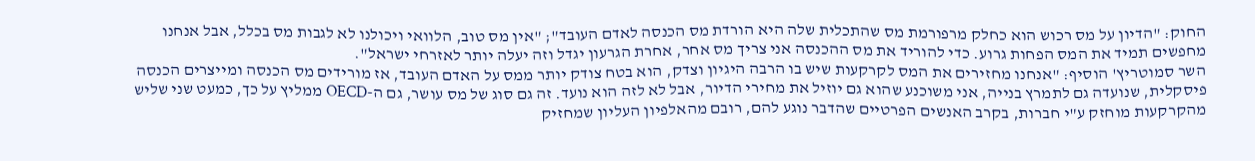החוק: "הדיון על מס רכוש הוא כחלק מרפורמת מס שהתכלית שלה היא הורדת מס הכנסה לאדם העובד"; "אין מס טוב, הלוואי ויכולנו לא לגבות מס בכלל, אבל אנחנו מחפשים תמיד את המס הפחות גרוע. כדי להוריד את מס ההכנסה אני צריך מס אחר, אחרת הגרעון יגדל וזה יעלה יותר לאזרחי ישראל".
השר סמוטריץ' הוסיף: "אנחנו מחזירים את המס לקרקעות שיש בו הרבה היגיון וצדק, הוא בטח צודק יותר ממס על האדם העובד, אז מורידים מס הכנסה ומייצרים הכנסה פיסקלית, שנועדה גם לתמרץ בנייה, אני משוכנע שהוא גם יוזיל את מחירי הדיור, אבל לא לזה הוא נועד. זה גם סוג של מס עושר, גם ה-OECD ממליץ על כך, כמעט שני שליש מהקרקעות מוחזק ע"י חברות, בקרב האנשים הפרטיים שהדבר נוגע להם, רובם מהאלפיון העליון שמחזיק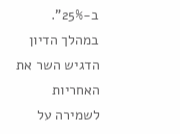ב-25%".
במהלך הדיון הדגיש השר את האחריות לשמירה על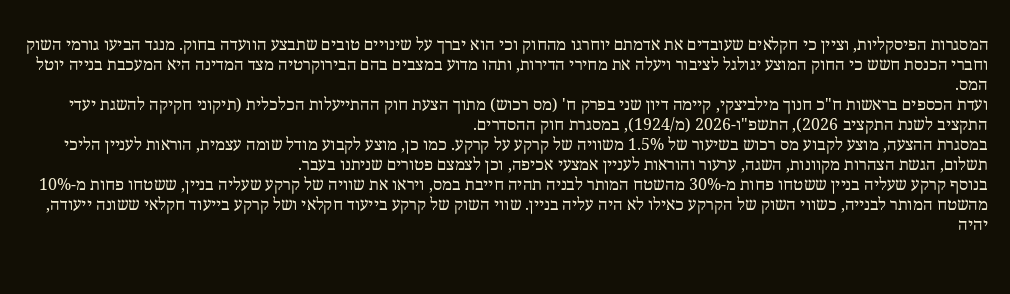המסגרות הפיסקליות, וציין כי חקלאים שעובדים את אדמתם יוחרגו מהחוק וכי הוא יברך על שינויים טובים שתבצע הוועדה בחוק. מנגד הביעו גורמי השוק וחברי הכנסת חשש כי החוק המוצע יגולגל לציבור ויעלה את מחירי הדירות, ותהו מדוע במצבים בהם הבירוקרטיה מצד המדינה היא המעכבת בנייה יוטל המס.
ועדת הכספים בראשות ח"כ חנוך מילביצקי, קיימה דיון שני בפרק ח' (מס רכוש) מתוך הצעת חוק ההתייעלות הכלכלית (תיקוני חקיקה להשגת יעדי התקציב לשנת התקציב 2026), התשפ"ו-2026 (מ/1924), במסגרת חוק ההסדרים.
במסגרת ההצעה, מוצע לקבוע מס רכוש בשיעור של 1.5% משוויה של קרקע על קרקע. כמו כן, מוצע לקבוע מודל שומה עצמית, הוראות לעניין הליכי תשלום, הגשת הצהרות מקוונות, השגה, ערעור והוראות לעניין אמצעי אכיפה, וכן לצמצם פטורים שניתנו בעבר.
בנוסף קרקע שעליה בניין ששטחו פחות מ-30% מהשטח המותר לבניה תהיה חייבת במס, ויראו את שוויה של קרקע שעליה בניין, ששטחו פחות מ-10% מהשטח המותר לבנייה, כשווי השוק של הקרקע כאילו לא היה עליה בניין. שווי השוק של קרקע בייעוד חקלאי ושל קרקע בייעוד חקלאי ששונה ייעודה, יהיה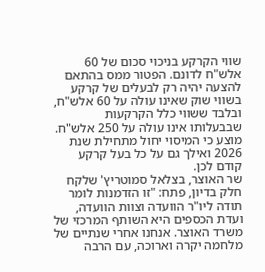שווי הקרקע בניכוי סכום של 60 אלש"ח לדונם. הפטור ממס בהתאם להצעה יהיה רק לבעלים של קרקע בשווי שוק שאינו עולה על 60 אלש"ח, ובלבד ששווי כלל הקרקעות שבבעלותו אינו עולה על 250 אלש"ח. מוצע כי המיסוי יחול מתחילת שנת 2026 ואילך גם על כל בעל קרקע קודם לכן.
שר האוצר, בצלאל סמוטריץ' שלקח חלק בדיון, פתח: "זו הזדמנות לומר תודה ליו"ר הוועדה וצוות הוועדה, ועדת הכספים היא השותף המרכזי של משרד האוצר. אנחנו אחרי שנתיים של מלחמה יקרה וארוכה, עם הרבה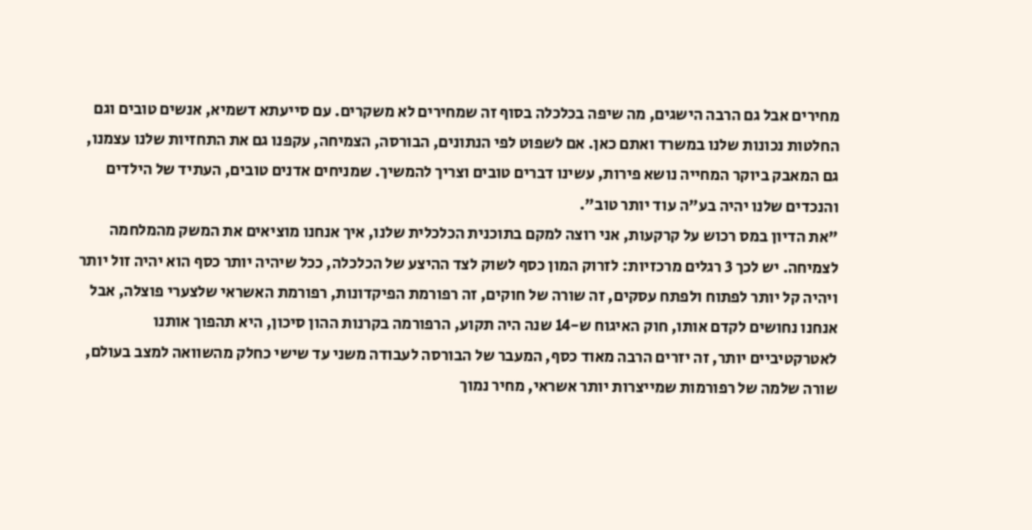מחירים אבל גם הרבה הישגים, מה שיפה בכלכלה בסוף זה שמחירים לא משקרים. עם סייעתא דשמיא, אנשים טובים וגם החלטות נכונות שלנו במשרד ואתם כאן. אם לשפוט לפי הנתונים, הבורסה, הצמיחה, עקפנו גם את התחזיות שלנו עצמנו, גם המאבק ביוקר המחייה נושא פירות, עשינו דברים טובים וצריך להמשיך. שמניחים אדנים טובים, העתיד של הילדים והנכדים שלנו יהיה בע"ה עוד יותר טוב".
"את הדיון במס רכוש על קרקעות, אני רוצה למקם בתוכנית הכלכלית שלנו, איך אנחנו מוציאים את המשק מהמלחמה לצמיחה. יש לכך 3 רגלים מרכזיות: לזרוק המון כסף לשוק לצד ההיצע של הכלכלה, ככל שיהיה יותר כסף הוא יהיה זול יותר ויהיה קל יותר לפתוח ולפתח עסקים, זה שורה של חוקים, זה רפורמת הפיקדונות, רפורמת האשראי שלצערי פוצלה, אבל אנחנו נחושים לקדם אותו, חוק האיגוח ש-14 שנה היה תקוע, הרפורמה בקרנות ההון סיכון, היא תהפוך אותנו לאטרקטיביים יותר, זה יזרים הרבה מאוד כסף, המעבר של הבורסה לעבודה משני עד שישי כחלק מהשוואה למצב בעולם, שורה שלמה של רפורמות שמייצרות יותר אשראי, מחיר נמוך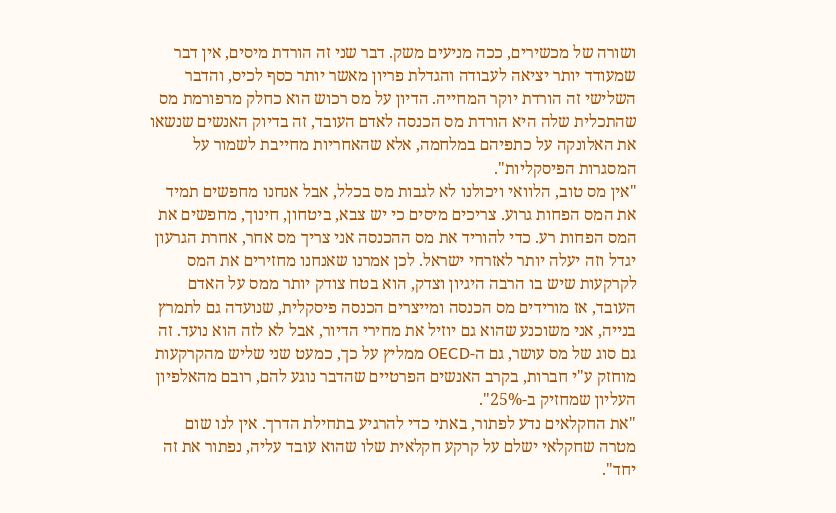ושורה של מכשירים, ככה מניעים משק. דבר שני זה הורדת מיסים, אין דבר שמעודד יותר יציאה לעבודה והגדלת פריון מאשר יותר כסף לכיס, והדבר השלישי זה הורדת יוקר המחייה. הדיון על מס רכוש הוא כחלק מרפורמת מס שהתכלית שלה היא הורדת מס הכנסה לאדם העובד, זה בדיוק האנשים שנשאו את האלונקה על כתפיהם במלחמה, אלא שהאחריות מחייבת לשמור על המסגרות הפיסקליות".
"אין מס טוב, הלוואי ויכולנו לא לגבות מס בכלל, אבל אנחנו מחפשים תמיד את המס הפחות גרוע. צריכים מיסים כי יש צבא, ביטחון, חינוך, מחפשים את המס הפחות רע. כדי להוריד את מס ההכנסה אני צריך מס אחר, אחרת הגרעון יגדל וזה יעלה יותר לאזרחי ישראל. לכן אמרנו שאנחנו מחזירים את המס לקרקעות שיש בו הרבה היגיון וצדק, הוא בטח צודק יותר ממס על האדם העובד, אז מורידים מס הכנסה ומייצרים הכנסה פיסקלית, שנועדה גם לתמרץ בנייה, אני משוכנע שהוא גם יוזיל את מחירי הדיור, אבל לא לזה הוא נועד. זה גם סוג של מס עושר, גם ה-OECD ממליץ על כך, כמעט שני שליש מהקרקעות מוחזק ע"י חברות, בקרב האנשים הפרטיים שהדבר נוגע להם, רובם מהאלפיון העליון שמחזיק ב-25%".
"את החקלאים נדע לפתור, באתי כדי להרגיע בתחילת הדרך. אין לנו שום מטרה שחקלאי ישלם על קרקע חקלאית שלו שהוא עובד עליה, נפתור את זה יחד".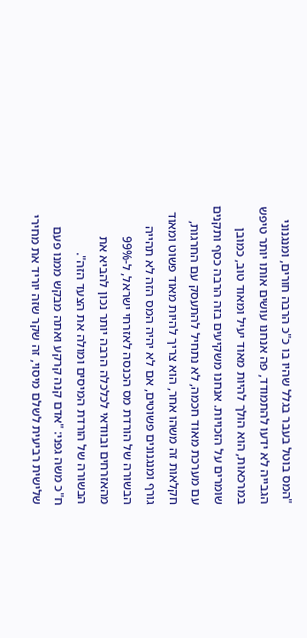"המס בוטל בעבר בגלל שהיו בו כ"כ הרבה חורים, ומנגנוני הגבייה לא ידעו להתמודד, פה אנחנו עושים אותו יותר טיפש במרכאות, הוא הולך להיות מאוד יעיל ומאוד טוב, כמובן שומרים על הזכויות. אנחנו משקיעים בזה הרבה כסף ותקנים עם מערכת מאוד חכמה, לא נתחיל להתעסק עם החרגות, חקלאות זה משהו אחר, הוא צריך להיות מאוד פשוט ומאוד גורף ומנגנונים פשוטים, אם לא יהיה המס הזה לא תהייה הבשורה של הורדת מס הכנסה לאזרחי ישראל, ל-99% מהאזרחים ובוודאי לכלכלה הרבה יותר נכון להביא את הבשורה של הורדת המיסים ומולה את הצעד הזה".
ח"כ משה גפני: "אדם קנה קרקע ואתה מבקש ממנו פעם שלישית רביעית לשלם מיסוי, זה שקר שזה יוריד את מחירי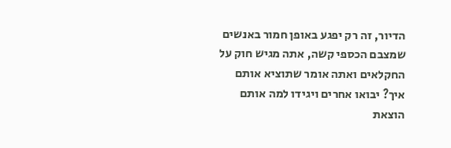הדיור, זה רק יפגע באופן חמור באנשים שמצבם הכספי קשה, אתה מגיש חוק על החקלאים ואתה אומר שתוציא אותם איך? יבואו אחרים ויגידו למה אותם הוצאת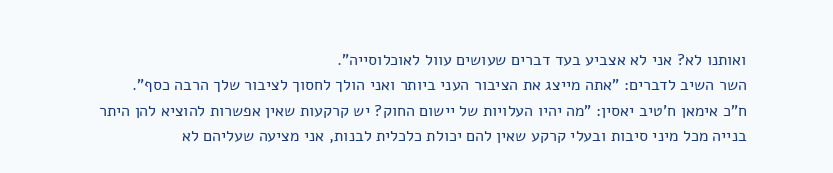ואותנו לא? אני לא אצביע בעד דברים שעושים עוול לאוכלוסייה".
השר השיב לדברים: "אתה מייצג את הציבור העני ביותר ואני הולך לחסוך לציבור שלך הרבה כסף".
ח"כ אימאן ח'טיב יאסין: "מה יהיו העלויות של יישום החוק? יש קרקעות שאין אפשרות להוציא להן היתר בנייה מכל מיני סיבות ובעלי קרקע שאין להם יכולת כלכלית לבנות, אני מציעה שעליהם לא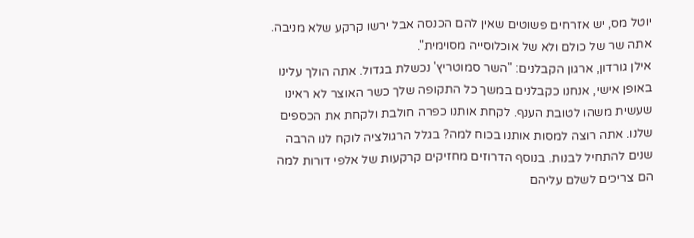יוטל מס, יש אזרחים פשוטים שאין להם הכנסה אבל ירשו קרקע שלא מניבה. אתה שר של כולם ולא של אוכלוסייה מסוימית".
אילן גורדון, ארגון הקבלנים: "השר סמוטריץ' נכשלת בגדול. אתה הולך עלינו באופן אישי, אנחנו כקבלנים במשך כל התקופה שלך כשר האוצר לא ראינו שעשית משהו לטובת הענף. לקחת אותנו כפרה חולבת ולקחת את הכספים שלנו. אתה רוצה למסות אותנו בכוח למה? בגלל הרגולציה לוקח לנו הרבה שנים להתחיל לבנות. בנוסף הדרוזים מחזיקים קרקעות של אלפי דורות למה הם צריכים לשלם עליהם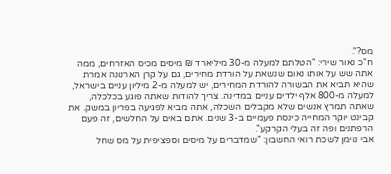מס?".
ח"כ נאור שירי: "הטלתם למעלה מ-30 מיליארד ₪ מיסים מכיס האזרחים, ממה אתה שש על אותו נאום שנשאת על הורדת מחירים, גם על קרן הארנונה אמרת שהיא תביא את הבשורה להורדת המחירים, יש למעלה מ-2 מיליון עניים בישראל, למעלה מ-800 אלף ילדים עניים במדינה. צריך להודות שאתה פוגע בכלכלה, שאתה תמרץ אנשים שלא מקבלים השכלה, אתה מביא לפגיעה בפריון במשק. את קבינט יוקר המחייה כינסת פעמיים ב-3 שנים. אתם באים על החלשים, זה פעם הרפתנים ופה זה בעלי הקרקע".
אבי נוימן לשכת רואי החשבון: "שמדברים על מיסים וספציפית על מס שחל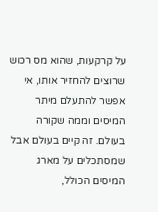על קרקעות, שהוא מס רכוש שרוצים להחזיר אותו, אי אפשר להתעלם מיתר המיסים וממה שקורה בעולם. זה קיים בעולם אבל שמסתכלים על מארג המיסים הכולל,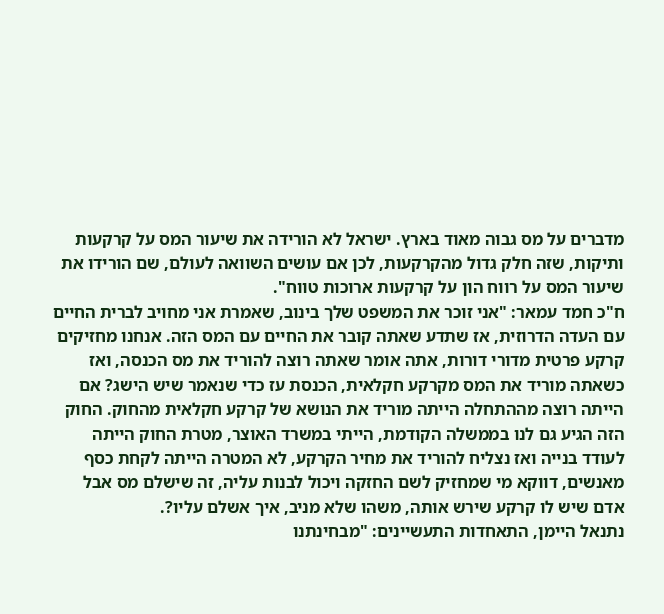מדברים על מס גבוה מאוד בארץ. ישראל לא הורידה את שיעור המס על קרקעות ותיקות, שזה חלק גדול מהקרקעות, לכן אם עושים השוואה לעולם, שם הורידו את שיעור המס על רווח הון על קרקעות ארוכות טווח".
ח"כ חמד עמאר: "אני זוכר את המשפט שלך בינוב, שאמרת אני מחויב לברית החיים עם העדה הדרוזית, אז שתדע שאתה קובר את החיים עם המס הזה. אנחנו מחזיקים קרקע פרטית מדורי דורות, אתה אומר שאתה רוצה להוריד את מס הכנסה, ואז כשאתה מוריד את המס מקרקע חקלאית, הכנסת עז כדי שנאמר שיש הישג? אם הייתה רוצה מההתחלה הייתה מוריד את הנושא של קרקע חקלאית מהחוק. החוק הזה הגיע גם לנו בממשלה הקודמת, הייתי במשרד האוצר, מטרת החוק הייתה לעודד בנייה ואז נצליח להוריד את מחיר הקרקע, לא המטרה הייתה לקחת כסף מאנשים, דווקא מי שמחזיק לשם החזקה ויכול לבנות עליה, זה שישלם מס אבל אדם שיש לו קרקע שירש אותה, משהו שלא מניב, איך אשלם עליו?.
נתנאל היימן, התאחדות התעשיינים: "מבחינתנו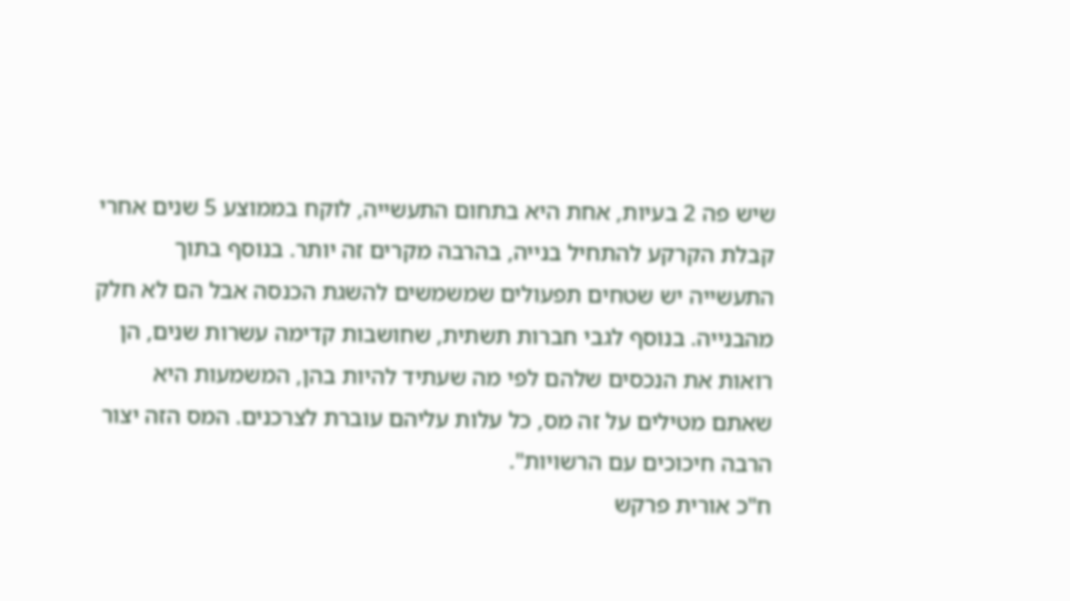שיש פה 2 בעיות, אחת היא בתחום התעשייה, לוקח בממוצע 5 שנים אחרי קבלת הקרקע להתחיל בנייה, בהרבה מקרים זה יותר. בנוסף בתוך התעשייה יש שטחים תפעולים שמשמשים להשגת הכנסה אבל הם לא חלק מהבנייה. בנוסף לגבי חברות תשתית, שחושבות קדימה עשרות שנים, הן רואות את הנכסים שלהם לפי מה שעתיד להיות בהן, המשמעות היא שאתם מטילים על זה מס, כל עלות עליהם עוברת לצרכנים. המס הזה יצור הרבה חיכוכים עם הרשויות".
ח"כ אורית פרקש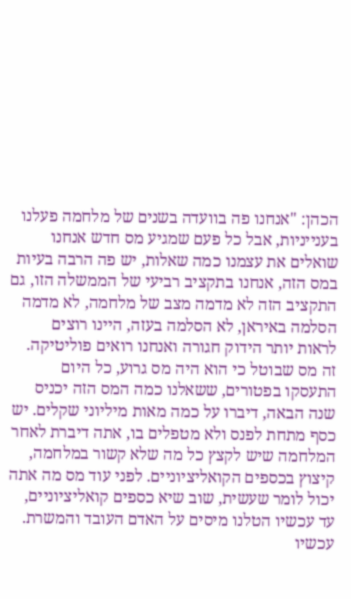הכהן: "אנחנו פה בוועדה בשנים של מלחמה פעלנו בענייניות, אבל כל פעם שמגיע מס חדש אנחנו שואלים את עצמנו כמה שאלות, יש פה הרבה בעיות במס הזה, אנחנו בתקציב רביעי של הממשלה הזו, גם התקציב הזה לא מדמה מצב של מלחמה, לא מדמה הסלמה באיראן, לא הסלמה בעזה, היינו רוצים לראות יותר הידוק חגורה ואנחנו רואים פוליטיקה. זה מס שבוטל כי הוא היה מס גרוע, כל היום התעסקו בפטורים, ששאלנו כמה המס הזה יכניס שנה הבאה, דיברו על כמה מאות מיליוני שקלים. יש כסף מתחת לפנס ולא מטפלים בו, אתה דיברת לאחר המלחמה שיש לקצץ כל מה שלא קשור במלחמה, קיצוץ בכספים הקואליציוניים. לפני עוד מס מה אתה יכול לומר שעשית, שוב שיא כספים קואליציוניים, עד עכשיו הטלנו מיסים על האדם העובד והמשרת. עכשיו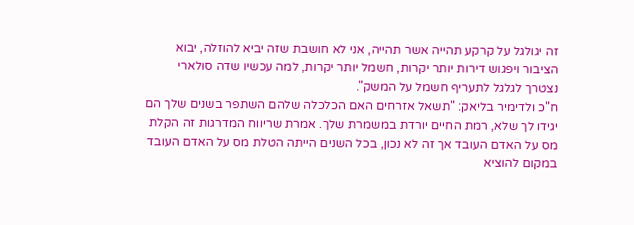זה יגולגל על קרקע תהייה אשר תהייה, אני לא חושבת שזה יביא להוזלה, יבוא הציבור ויפגוש דירות יותר יקרות, חשמל יותר יקרות, למה עכשיו שדה סולארי נצטרך לגלגל לתעריף חשמל על המשק".
ח"כ ולדימיר בליאק: "תשאל אזרחים האם הכלכלה שלהם השתפר בשנים שלך הם יגידו לך שלא, רמת החיים יורדת במשמרת שלך. אמרת שריווח המדרגות זה הקלת מס על האדם העובד אך זה לא נכון, בכל השנים הייתה הטלת מס על האדם העובד במקום להוציא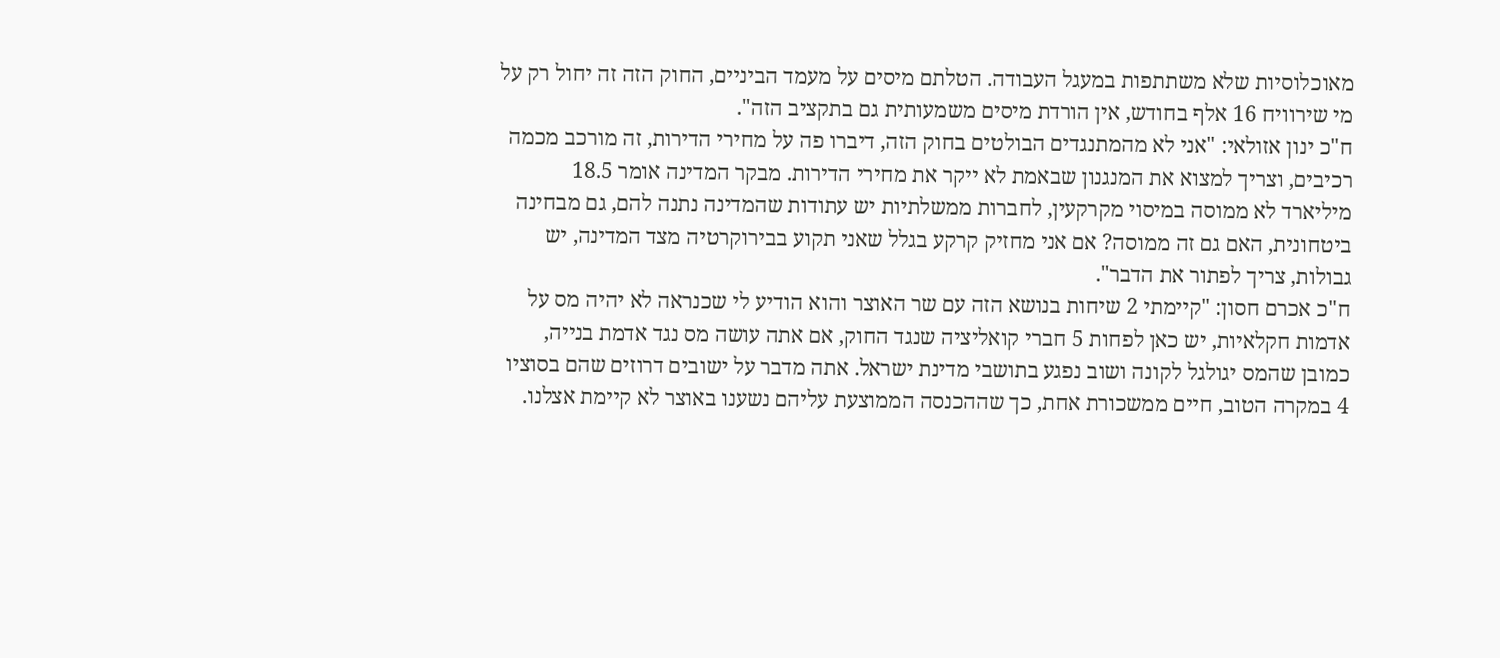מאוכלוסיות שלא משתתפות במעגל העבודה. הטלתם מיסים על מעמד הביניים, החוק הזה זה יחול רק על מי שירוויח 16 אלף בחודש, אין הורדת מיסים משמעותית גם בתקציב הזה".
ח"כ ינון אזולאי: "אני לא מהמתנגדים הבולטים בחוק הזה, דיברו פה על מחירי הדירות, זה מורכב מכמה רכיבים, וצריך למצוא את המנגנון שבאמת לא ייקר את מחירי הדירות. מבקר המדינה אומר 18.5 מיליארד לא ממוסה במיסוי מקרקעין, לחברות ממשלתיות יש עתודות שהמדינה נתנה להם, גם מבחינה ביטחונית, האם גם זה ממוסה? אם אני מחזיק קרקע בגלל שאני תקוע בבירוקרטיה מצד המדינה, יש גבולות, צריך לפתור את הדבר".
ח"כ אכרם חסון: "קיימתי 2 שיחות בנושא הזה עם שר האוצר והוא הודיע לי שכנראה לא יהיה מס על אדמות חקלאיות, יש כאן לפחות 5 חברי קואליציה שנגד החוק, אם אתה עושה מס נגד אדמת בנייה, כמובן שהמס יגולגל לקונה ושוב נפגע בתושבי מדינת ישראל. אתה מדבר על ישובים דרוזים שהם בסוציו 4 במקרה הטוב, חיים ממשכורת אחת, כך שההכנסה הממוצעת עליהם נשענו באוצר לא קיימת אצלנו.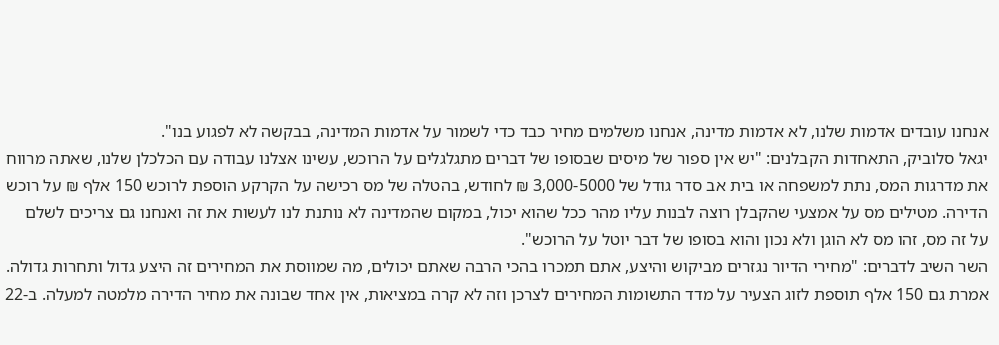אנחנו עובדים אדמות שלנו, לא אדמות מדינה, אנחנו משלמים מחיר כבד כדי לשמור על אדמות המדינה, בבקשה לא לפגוע בנו".
יגאל סלוביק, התאחדות הקבלנים: "יש אין ספור של מיסים שבסופו של דברים מתגלגלים על הרוכש, עשינו אצלנו עבודה עם הכלכלן שלנו, שאתה מרווח את מדרגות המס, נתת למשפחה או בית אב סדר גודל של 3,000-5000 ₪ לחודש, בהטלה של מס רכישה על הקרקע הוספת לרוכש 150 אלף ₪ על רוכש הדירה. מטילים מס על אמצעי שהקבלן רוצה לבנות עליו מהר ככל שהוא יכול, במקום שהמדינה לא נותנת לנו לעשות את זה ואנחנו גם צריכים לשלם על זה מס, זהו מס לא הוגן ולא נכון והוא בסופו של דבר יוטל על הרוכש".
השר השיב לדברים: "מחירי הדיור נגזרים מביקוש והיצע, אתם תמכרו בהכי הרבה שאתם יכולים, מה שמווסת את המחירים זה היצע גדול ותחרות גדולה. אמרת גם 150 אלף תוספת לזוג הצעיר על מדד התשומות המחירים לצרכן וזה לא קרה במציאות, אין אחד שבונה את מחיר הדירה מלמטה למעלה. ב-22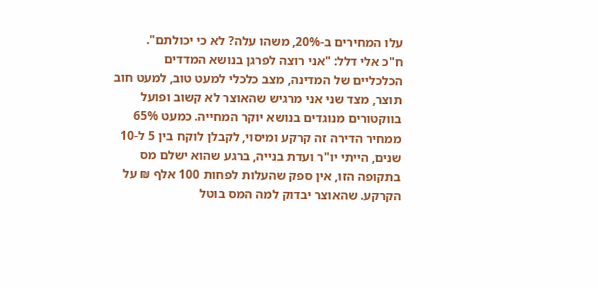עלו המחירים ב-20%, משהו עלה? לא כי יכולתם".
ח"כ אלי דלל: "אני רוצה לפרגן בנושא המדדים הכלכליים של המדינה, מצב כלכלי למעט טוב, למעט חוב תוצר, מצד שני אני מרגיש שהאוצר לא קשוב ופועל בווקטורים מנוגדים בנושא יוקר המחייה. כמעט 65% ממחיר הדירה זה קרקע ומיסוי, לקבלן לוקח בין 5 ל-10 שנים, הייתי יו"ר ועדת בנייה, ברגע שהוא ישלם מס בתקופה הזו, אין ספק שהעלות לפחות 100 אלף ₪ על הקרקע. שהאוצר יבדוק למה המס בוטל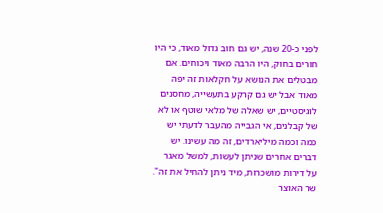לפני כ-20 שנה, יש גם חוב גדול מאוד, כי היו חורים בחוק, היו הרבה מאוד ויכוחים. אם מבטלים את הנושא על חקלאות זה יפה מאוד אבל יש גם קרקע בתעשייה, מחסנים לוגיסטיים, יש שאלה של מלאי שוטף או לא של קבלנים, אי הגבייה מהעבר לדעתי יש כמה וכמה מיליארדים, זה מה עשינו. יש דברים אחרים שניתן לעשות, למשל מאגר על דירות מושכרות, מיד ניתן להחיל את זה".
שר האוצר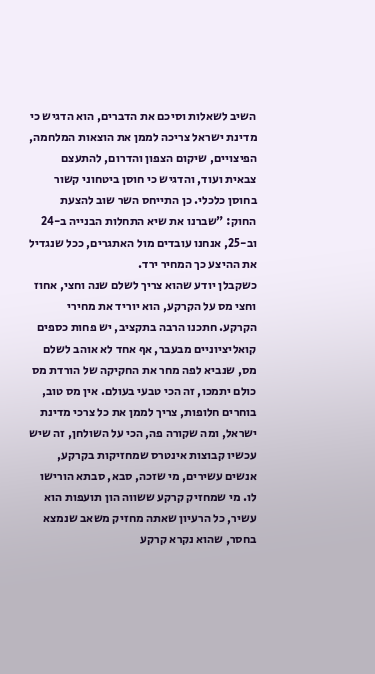השיב לשאלות וסיכם את הדברים, הוא הדגיש כי מדינת ישראל צריכה לממן את הוצאות המלחמה, הפיצויים, שיקום הצפון והדרום, להתעצם צבאית ועוד, והדגיש כי חוסן ביטחוני קשור בחוסן כלכלי. כן התייחס השר שוב להצעת החוק: "שברנו את שיא התחלות הבנייה ב-24 וב-25, אנחנו עובדים מול האתגרים, ככל שנגדיל את ההיצע כך המחיר ירד.
כשקבלן יודע שהוא צריך לשלם שנה וחצי, אחוז וחצי מס על הקרקע, הוא יוריד את מחירי הקרקע. חתכנו הרבה בתקציב, יש פחות כספים קואליציוניים מבעבר, אף אחד לא אוהב לשלם מס, שנביא לפה מחר את החקיקה של הורדת מס כולם יתמכו, זה הכי טבעי בעולם. אין מס טוב, בוחרים חלופות, צריך לממן את כל צרכי מדינת ישראל, ומה שקורה פה, הכי על השולחן, זה שיש עכשיו קבוצות אינטרס שמחזיקות בקרקע, אנשים עשירים, מי שזכה, סבא, סבתא הורישו לו. מי שמחזיק קרקע ששווה הון תועפות הוא עשיר, כל הרעיון שאתה מחזיק משאב שנמצא בחסר, שהוא נקרא קרקע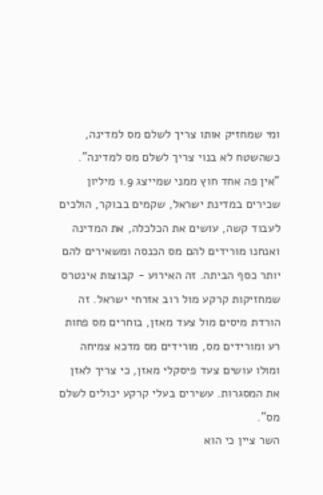ומי שמחזיק אותו צריך לשלם מס למדינה, כשהשטח לא בנוי צריך לשלם מס למדינה".
"אין פה אחד חוץ ממני שמייצג 1.9 מיליון שכירים במדינת ישראל, שקמים בבוקר, הולכים לעבוד קשה, עושים את הכלכלה, את המדינה ואנחנו מורידים להם מס הכנסה ומשאירים להם יותר כסף הביתה. זה האירוע - קבוצות אינטרס שמחזיקות קרקע מול רוב אזרחי ישראל. זה הורדת מיסים מול צעד מאזן, בוחרים מס פחות רע ומורידים מס, מורידים מס מדכא צמיחה ומולו עושים צעד פיסקלי מאזן, כי צריך לאזן את המסגרות. עשירים בעלי קרקע יכולים לשלם מס".
השר ציין כי הוא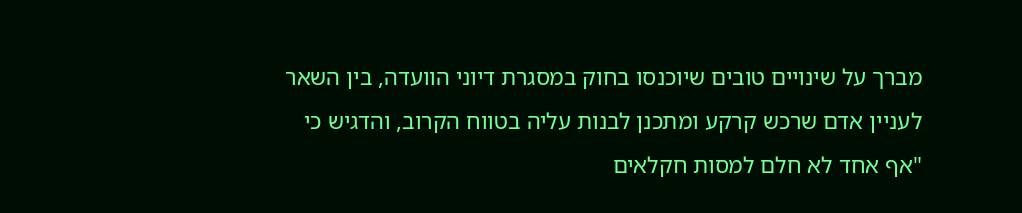מברך על שינויים טובים שיוכנסו בחוק במסגרת דיוני הוועדה, בין השאר לעניין אדם שרכש קרקע ומתכנן לבנות עליה בטווח הקרוב, והדגיש כי "אף אחד לא חלם למסות חקלאים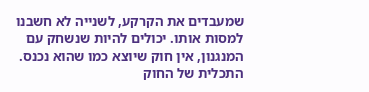שמעבדים את הקרקע, לשנייה לא חשבנו למסות אותו. יכולים להיות שנשחק עם המנגנון, אין חוק שיוצא כמו שהוא נכנס. התכלית של החוק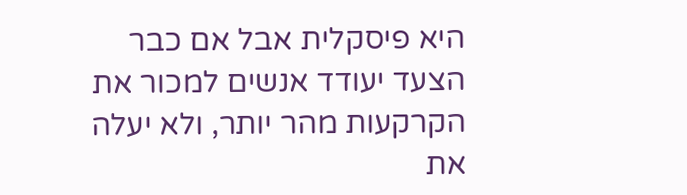היא פיסקלית אבל אם כבר הצעד יעודד אנשים למכור את הקרקעות מהר יותר, ולא יעלה את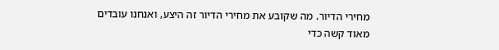מחירי הדיור. מה שקובע את מחירי הדיור זה היצע, ואנחנו עובדים מאוד קשה כדי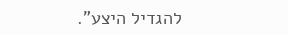להגדיל היצע".